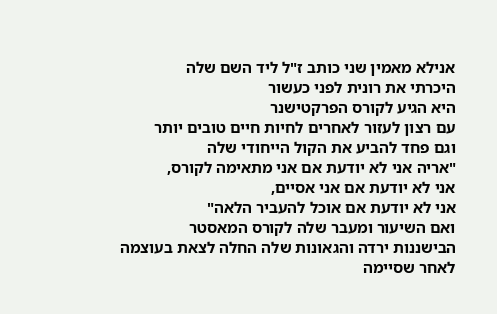אנילא מאמין שני כותב ז"ל ליד השם שלה
היכרתי את רונית לפני כעשור
היא הגיע לקורס הפרקטישנר
עם רצון לעזור לאחרים לחיות חיים טובים יותר
וגם פחד להביע את הקול הייחודי שלה
"אריה אני לא יודעת אם אני מתאימה לקורס,
אני לא יודעת אם אני אסיים,
אני לא יודעת אם אוכל להעביר הלאה"
ואם השיעור ומעבר שלה לקורס המאסטר
הבישננות ירדה והגאונות שלה החלה לצאת בעוצמה
לאחר שסיימה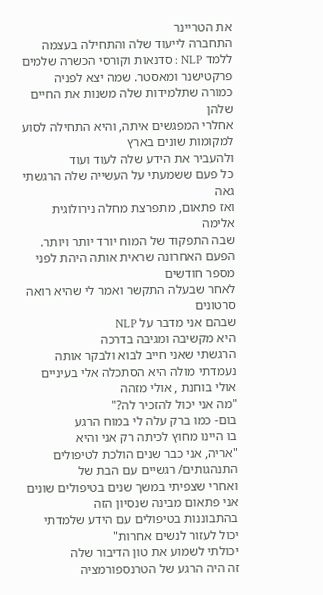את הטריינר
התחברה לייעוד שלה והתחילה בעצמה
ללמד NLP : סדנאות וקורסי הכשרה שלמים
פרקטישנר ומאסטר. שמה יצא לפניה
כמורה שתלמידות שלה משנות את החיים שלהן
אחלרי המפגשים איתה, והיא התחילה לסוע
למקומות שונים בארץ
ולהעביר את הידע שלה לעוד ועוד
כל פעם ששמעתי על העשייה שלה הרגשתי גאה
ואז פתאום, מתפרצת מחלה נירולוגית אלימה
שבה התפקוד של המוח יורד יותר ויותר.
הפעם האחרונה שראית אותה היהת לפני מספר חודשים
לאחר שבעלה התקשר ואמר לי שהיא רואה סרטונים
שבהם אני מדבר על NLP
היא מקשיבה ומגיבה בדרכה
הרגשתי שאני חייב לבוא ולבקר אותה
נעמדתי מולה היא הסתכלה אלי בעיניים
אולי בוחנת , אולי מזהה
"מה אני יכול להזכיר לה?"
בום- כמו ברק עלה לי במוח הרגע
בו היינו מחוץ לכיתה רק אני והיא
"אריה, אני כבר שנים הולכת לטיפולים
התנהגותים/ רגשיים עם הבת של
ואחרי שצפיתי במשך שנים בטיפולים שונים
אני פתאום מבינה שנסיון הזה
בהתבוננות בטיפולים עם הידע שלמדתי
יכול לעזור לנשים אחרות"
יכולתי לשמוע את טון הדיבור שלה
זה היה הרגע של הטרנספורמציה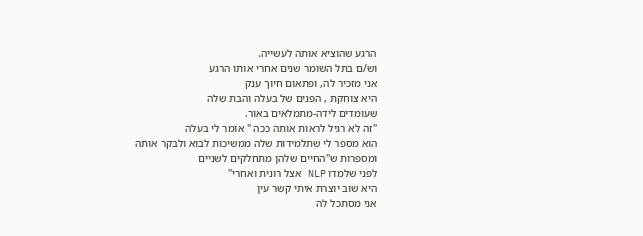הרגע שהוציא אותה לעשייה.
וש/ם בתל השומר שנים אחרי אותו הרגע
אני מזכיר לה, ופתאום חיוך ענק
היא צוחקת , הפנים של בעלה והבת שלה
שעומדים לידה-מתמלאים באור.
"זה לא רגיל לראות אותה ככה " אומר לי בעלה
הוא מספר לי שתלמידות שלה ממשיכות לבוא ולבקר אותה
ומספרות ש"החיים שלהן מתחלקים לשניים
לפני שלמדו NLP אצל רונית ואחרי"
היא שוב יוצרת איתי קשר עין
אני מסתכל לה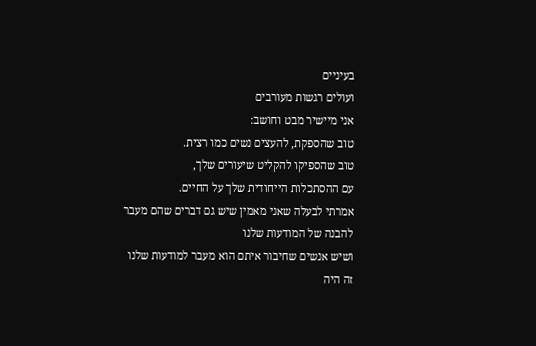בעיניים
ועולים רגשות מעורבים
אני מיישיר מבט וחושב:
טוב שהספקת, להעצים נשים כמו רצית.
טוב שהספיקו להקליט שיעורים שלך,
עם ההסתכלות הייחודית שלך על החיים.
אמרתי לבעלה שאני מאמין שיש גם דברים שהם מעבר
להבנה של המודעות שלנו
ושיש אנשים שחיבור איתם הוא מעבר למודעות שלנו
זה היה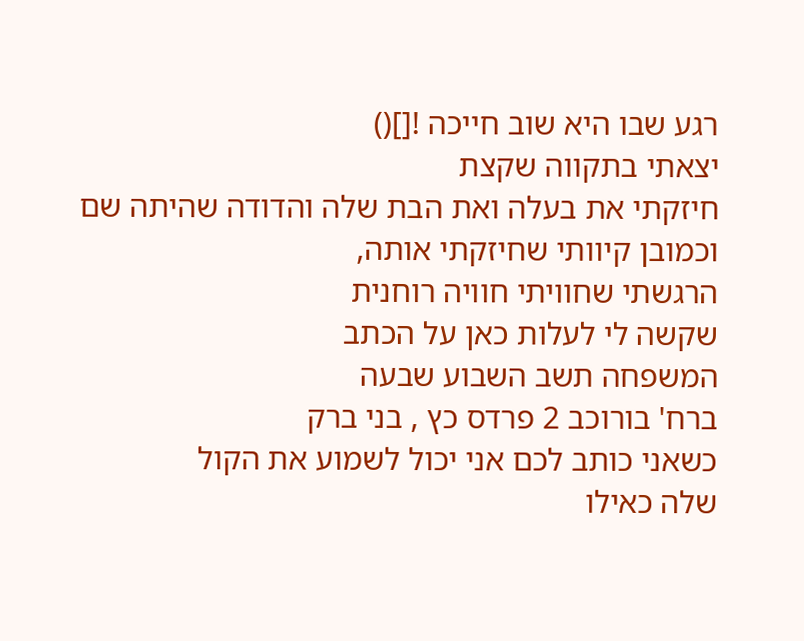רגע שבו היא שוב חייכה ![]()
יצאתי בתקווה שקצת
חיזקתי את בעלה ואת הבת שלה והדודה שהיתה שם
וכמובן קיוותי שחיזקתי אותה,
הרגשתי שחוויתי חוויה רוחנית
שקשה לי לעלות כאן על הכתב
המשפחה תשב השבוע שבעה
ברח' בורוכב 2 פרדס כץ , בני ברק
כשאני כותב לכם אני יכול לשמוע את הקול
שלה כאילו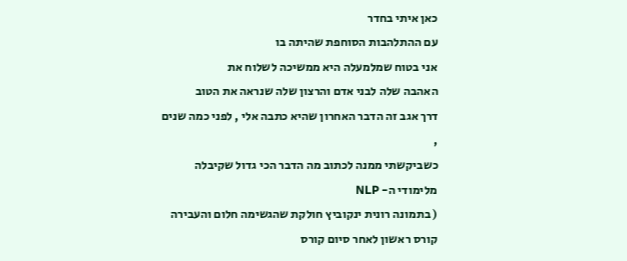כאן איתי בחדר
עם ההתלהבות הסוחפת שהיתה בו
אני בטוח שמלמעלה היא ממשיכה לשלוח את
האהבה שלה לבני אדם והרצון שלה שנראה את הטוב
דרך אגב זה הדבר האחרון שהיא כתבה אלי , לפני כמה שנים ,
כשביקשתי ממנה לכתוב מה הדבר הכי גדול שקיבלה מלימודי ה- NLP
( בתמונה רונית ינקוביץ חולקת שהגשימה חלום והעבירה קורס ראשון לאחר סיום קורס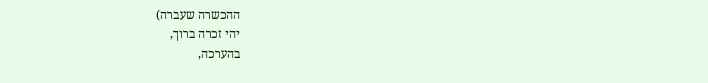ההכשרה שעברה)
יהי זכרה ברוך,
בהערכה,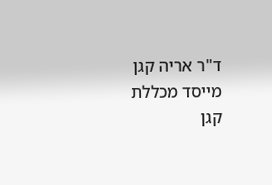ד"ר אריה קגן
מייסד מכללת קגן